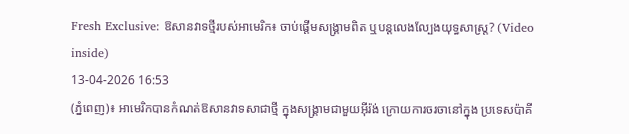Fresh Exclusive: ឱសានវាទថ្មីរបស់អាមេរិក៖ ចាប់ផ្តើមសង្គ្រាមពិត ឬបន្តលេងល្បែងយុទ្ធសាស្ត្រ? (Video inside)
13-04-2026 16:53
(ភ្នំពេញ)៖ អាមេរិកបានកំណត់ឱសានវាទសាជាថ្មី ក្នុងសង្គ្រាមជាមួយអ៊ីរ៉ង់ ក្រោយការចរចានៅក្នុង ប្រទេសប៉ាគី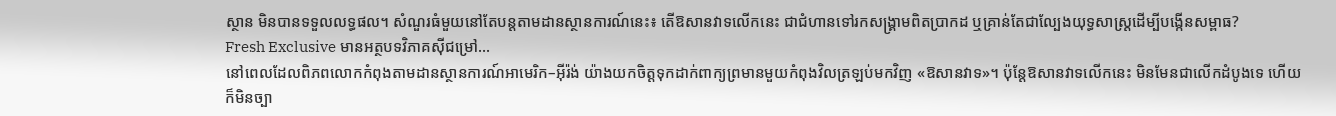ស្ថាន មិនបានទទួលលទ្ធផល។ សំណួរធំមួយនៅតែបន្តតាមដានស្ថានការណ៍នេះ៖ តើឱសានវាទលើកនេះ ជាជំហានទៅរកសង្គ្រាមពិតប្រាកដ ឬគ្រាន់តែជាល្បែងយុទ្ធសាស្ត្រដើម្បីបង្កើនសម្ពាធ?
Fresh Exclusive មានអត្ថបទវិភាគស៊ីជម្រៅ...
នៅពេលដែលពិភពលោកកំពុងតាមដានស្ថានការណ៍អាមេរិក–អ៊ីរ៉ង់ យ៉ាងយកចិត្តទុកដាក់ពាក្យព្រមានមួយកំពុងវិលត្រឡប់មកវិញ «ឱសានវាទ»។ ប៉ុន្តែឱសានវាទលើកនេះ មិនមែនជាលើកដំបូងទេ ហើយក៏មិនច្បា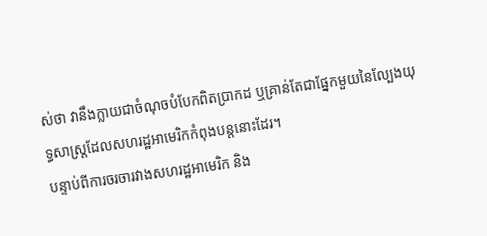ស់ថា វានឹងក្លាយជាចំណុចបំបែកពិតប្រាកដ ឬគ្រាន់តែជាផ្នែកមួយនៃល្បែងយុទ្ធសាស្ត្រដែលសហរដ្ឋអាមេរិកកំពុងបន្តនោះដែរ។
បន្ទាប់ពីការចរចារវាងសហរដ្ឋអាមេរិក និង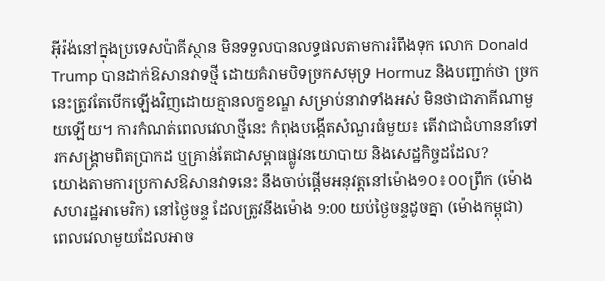អ៊ីរ៉ង់នៅក្នុងប្រទេសប៉ាគីស្ថាន មិនទទួលបានលទ្ធផលតាមការរំពឹងទុក លោក Donald Trump បានដាក់ឱសានវាទថ្មី ដោយគំរាមបិទច្រកសមុទ្រ Hormuz និងបញ្ជាក់ថា ច្រកនេះត្រូវតែបើកឡើងវិញដោយគ្មានលក្ខខណ្ឌ សម្រាប់នាវាទាំងអស់ មិនថាជាភាគីណាមួយឡើយ។ ការកំណត់ពេលវេលាថ្មីនេះ កំពុងបង្កើតសំណួរធំមួយ៖ តើវាជាជំហាននាំទៅរកសង្គ្រាមពិតប្រាកដ ឬគ្រាន់តែជាសម្ពាធផ្លូវនយោបាយ និងសេដ្ឋកិច្ចដដែល?
យោងតាមការប្រកាសឱសានវាទនេះ នឹងចាប់ផ្តើមអនុវត្តនៅម៉ោង១០៖០០ព្រឹក (ម៉ោងសហរដ្ឋអាមេរិក) នៅថ្ងៃចន្ទ ដែលត្រូវនឹងម៉ោង 9:00 យប់ថ្ងៃចន្ទដូចគ្នា (ម៉ោងកម្ពុជា) ពេលវេលាមួយដែលអាច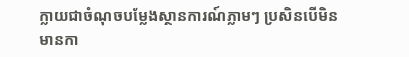ក្លាយជាចំណុចបម្លែងស្ថានការណ៍ភ្លាមៗ ប្រសិនបើមិនមានកា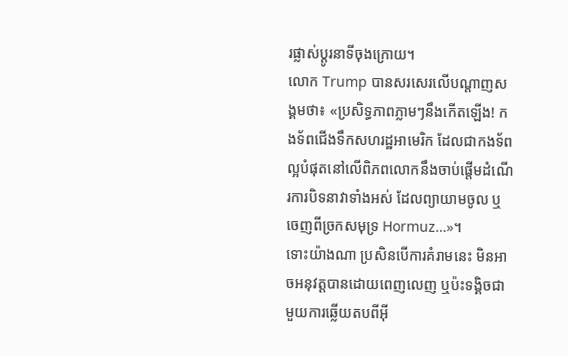រផ្លាស់ប្តូរនាទីចុងក្រោយ។
លោក Trump បានសរសេរលើបណ្តាញសង្គមថា៖ «ប្រសិទ្ធភាពភ្លាមៗនឹងកើតឡើង! កងទ័ពជើងទឹកសហរដ្ឋអាមេរិក ដែលជាកងទ័ពល្អបំផុតនៅលើពិភពលោកនឹងចាប់ផ្តើមដំណើរការបិទនាវាទាំងអស់ ដែលព្យាយាមចូល ឬចេញពីច្រកសមុទ្រ Hormuz…»។
ទោះយ៉ាងណា ប្រសិនបើការគំរាមនេះ មិនអាចអនុវត្តបានដោយពេញលេញ ឬប៉ះទង្គិចជាមួយការឆ្លើយតបពីអ៊ី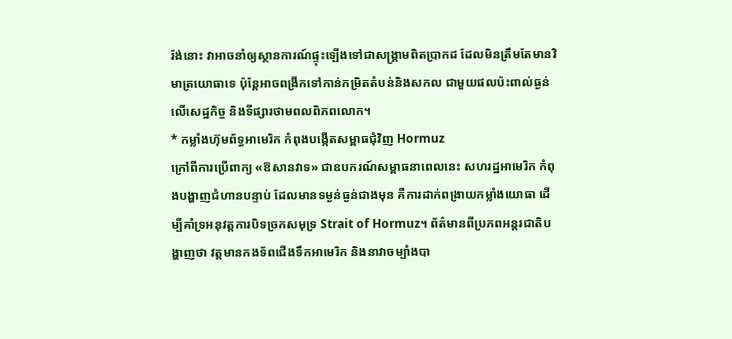រ៉ង់នោះ វាអាចនាំឲ្យស្ថានការណ៍ផ្ទុះឡើងទៅជាសង្គ្រាមពិតប្រាកដ ដែលមិនត្រឹមតែមានវិមាត្រយោធាទេ ប៉ុន្តែអាចពង្រីកទៅកាន់កម្រិតតំបន់និងសកល ជាមួយផលប៉ះពាល់ធ្ងន់លើសេដ្ឋកិច្ច និងទីផ្សារថាមពលពិភពលោក។
* កម្លាំងហ៊ុមព័ទ្ធអាមេរិក កំពុងបង្កើតសម្ពាធជុំវិញ Hormuz
ក្រៅពីការប្រើពាក្យ «ឱសានវាទ» ជាឧបករណ៍សម្ពាធនាពេលនេះ សហរដ្ឋអាមេរិក កំពុងបង្ហាញជំហានបន្ទាប់ ដែលមានទម្ងន់ធ្ងន់ជាងមុន គឺការដាក់ពង្រាយកម្លាំងយោធា ដើម្បីគាំទ្រអនុវត្តការបិទច្រកសមុទ្រ Strait of Hormuz។ ព័ត៌មានពីប្រភពអន្តរជាតិបង្ហាញថា វត្តមានកងទ័ពជើងទឹកអាមេរិក និងនាវាចម្បាំងបា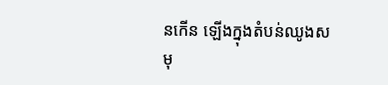នកើន ឡើងក្នុងតំបន់ឈូងសមុ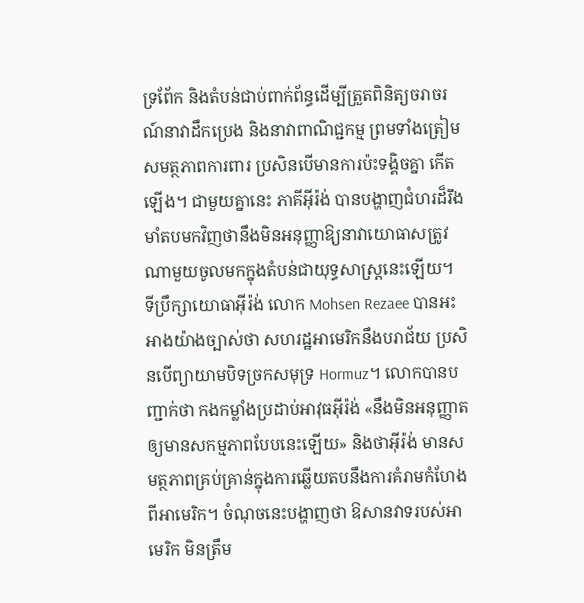ទ្រពែ័ក និងតំបន់ជាប់ពាក់ព័ន្ធដើម្បីត្រួតពិនិត្យចរាចរណ៍នាវាដឹកប្រេង និងនាវាពាណិជ្ជកម្ម ព្រមទាំងត្រៀមសមត្ថភាពការពារ ប្រសិនបើមានការប៉ះទង្គិចគ្នា កើតឡើង។ ជាមួយគ្នានេះ ភាគីអ៊ីរ៉ង់ បានបង្ហាញជំហរដ៏រឹងមាំតបមកវិញថានឹងមិនអនុញ្ញាឱ្យនាវាយោធាសត្រូវណាមួយចូលមកក្នុងតំបន់ជាយុទ្ធសាស្ត្រនេះឡើយ។
ទីប្រឹក្សាយោធាអ៊ីរ៉ង់ លោក Mohsen Rezaee បានអះអាងយ៉ាងច្បាស់ថា សហរដ្ឋអាមេរិកនឹងបរាជ័យ ប្រសិនបើព្យាយាមបិទច្រកសមុទ្រ Hormuz។ លោកបានបញ្ជាក់ថា កងកម្លាំងប្រដាប់អាវុធអ៊ីរ៉ង់ «នឹងមិនអនុញ្ញាតឲ្យមានសកម្មភាពបែបនេះឡើយ» និងថាអ៊ីរ៉ង់ មានសមត្ថភាពគ្រប់គ្រាន់ក្នុងការឆ្លើយតបនឹងការគំរាមកំហែងពីអាមេរិក។ ចំណុចនេះបង្ហាញថា ឱសានវាទរបស់អាមេរិក មិនត្រឹម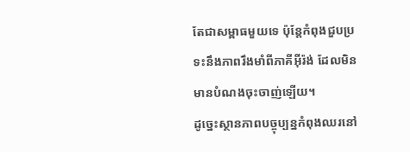តែជាសម្ពាធមួយទេ ប៉ុន្តែកំពុងជួបប្រទះនឹងភាពរឹងមាំពីភាគីអ៊ីរ៉ង់ ដែលមិនមានបំណងចុះចាញ់ឡើយ។
ដូច្នេះស្ថានភាពបច្ចុប្បន្នកំពុងឈរនៅ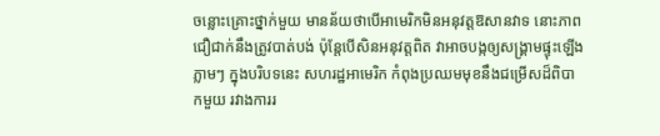ចន្លោះគ្រោះថ្នាក់មួយ មានន័យថាបើអាមេរិកមិនអនុវត្តឱសានវាទ នោះភាពជឿជាក់នឹងត្រូវបាត់បង់ ប៉ុន្តែបើសិនអនុវត្តពិត វាអាចបង្កឲ្យសង្គ្រាមផ្ទុះឡើងភ្លាមៗ ក្នុងបរិបទនេះ សហរដ្ឋអាមេរិក កំពុងប្រឈមមុខនឹងជម្រើសដ៏ពិបាកមួយ រវាងការរ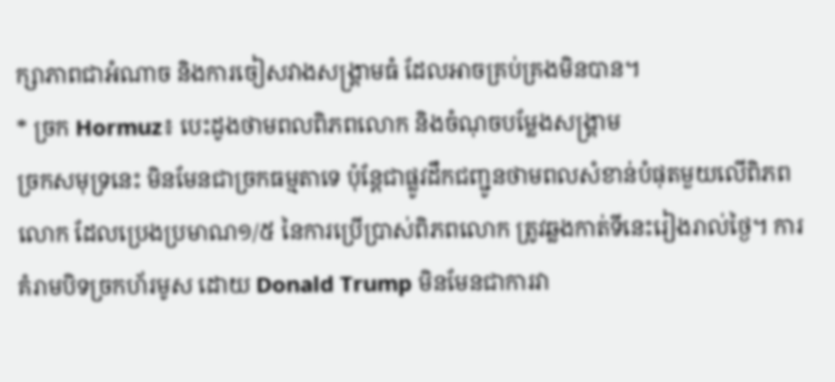ក្សាភាពជាអំណាច និងការចៀសវាងសង្គ្រាមធំ ដែលអាចគ្រប់គ្រងមិនបាន។
* ច្រក Hormuz៖ បេះដូងថាមពលពិភពលោក និងចំណុចបម្លែងសង្គ្រាម
ច្រកសមុទ្រនេះ មិនមែនជាច្រកធម្មតាទេ ប៉ុន្តែជាផ្លូវដឹកជញ្ជូនថាមពលសំខាន់បំផុតមួយលើពិភពលោក ដែលប្រេងប្រមាណ១/៥ នៃការប្រើប្រាស់ពិភពលោក ត្រូវឆ្លងកាត់ទីនេះរៀងរាល់ថ្ងៃ។ ការគំរាមបិទច្រកហ័រមូស ដោយ Donald Trump មិនមែនជាការវា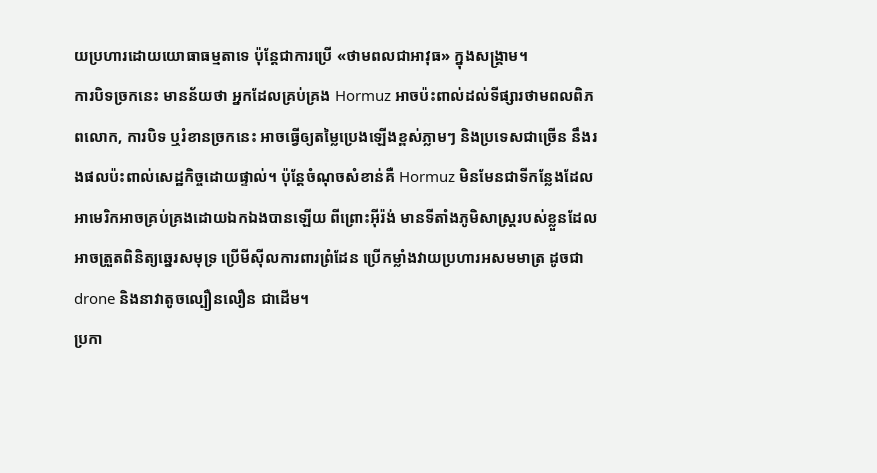យប្រហារដោយយោធាធម្មតាទេ ប៉ុន្តែជាការប្រើ «ថាមពលជាអាវុធ» ក្នុងសង្គ្រាម។
ការបិទច្រកនេះ មានន័យថា អ្នកដែលគ្រប់គ្រង Hormuz អាចប៉ះពាល់ដល់ទីផ្សារថាមពលពិភពលោក, ការបិទ ឬរំខានច្រកនេះ អាចធ្វើឲ្យតម្លៃប្រេងឡើងខ្ពស់ភ្លាមៗ និងប្រទេសជាច្រើន នឹងរងផលប៉ះពាល់សេដ្ឋកិច្ចដោយផ្ទាល់។ ប៉ុន្តែចំណុចសំខាន់គឺ Hormuz មិនមែនជាទីកន្លែងដែលអាមេរិកអាចគ្រប់គ្រងដោយឯកឯងបានឡើយ ពីព្រោះអ៊ីរ៉ង់ មានទីតាំងភូមិសាស្ត្ររបស់ខ្លួនដែលអាចត្រួតពិនិត្យឆ្នេរសមុទ្រ ប្រើមីស៊ីលការពារព្រំដែន ប្រើកម្លាំងវាយប្រហារអសមមាត្រ ដូចជា drone និងនាវាតូចល្បឿនលឿន ជាដើម។
ប្រកា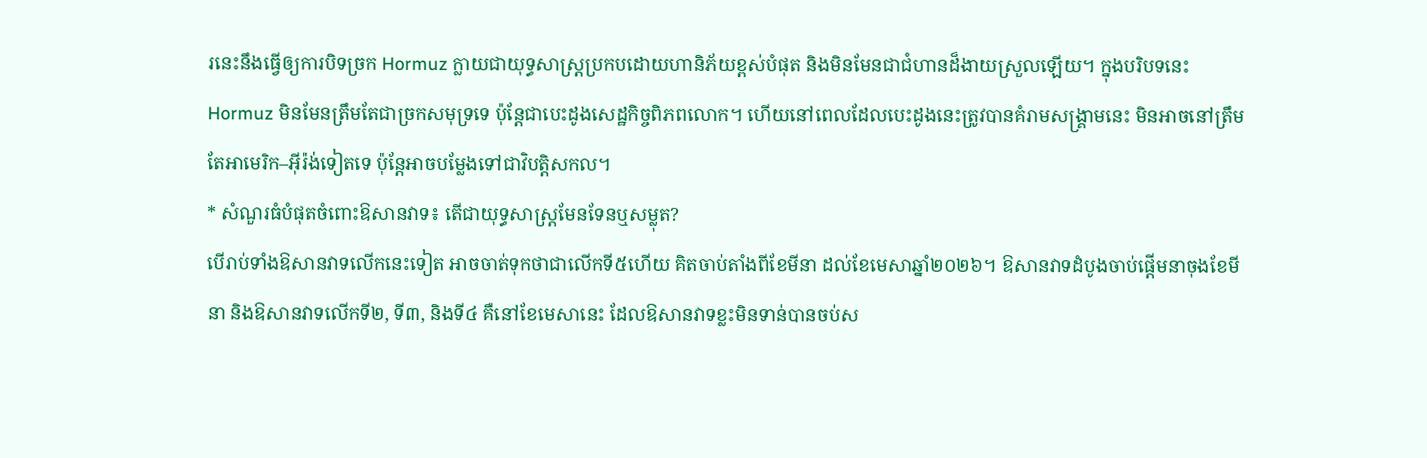រនេះនឹងធ្វើឲ្យការបិទច្រក Hormuz ក្លាយជាយុទ្ធសាស្ត្រប្រកបដោយហានិភ័យខ្ពស់បំផុត និងមិនមែនជាជំហានដ៏ងាយស្រួលឡើយ។ ក្នុងបរិបទនេះ Hormuz មិនមែនត្រឹមតែជាច្រកសមុទ្រទេ ប៉ុន្តែជាបេះដូងសេដ្ឋកិច្ចពិភពលោក។ ហើយនៅពេលដែលបេះដូងនេះត្រូវបានគំរាមសង្គ្រាមនេះ មិនអាចនៅត្រឹមតែអាមេរិក–អ៊ីរ៉ង់ទៀតទេ ប៉ុន្តែអាចបម្លែងទៅជាវិបត្តិសកល។
* សំណួរធំបំផុតចំពោះឱសានវាទ៖ តើជាយុទ្ធសាស្ត្រមែនទែនឬសម្លុត?
បើរាប់ទាំងឱសានវាទលើកនេះទៀត អាចចាត់ទុកថាជាលើកទី៥ហើយ គិតចាប់តាំងពីខែមីនា ដល់ខែមេសាឆ្នាំ២០២៦។ ឱសានវាទដំបូងចាប់ផ្តើមនាចុងខែមីនា និងឱសានវាទលើកទី២, ទី៣, និងទី៤ គឺនៅខែមេសានេះ ដែលឱសានវាទខ្លះមិនទាន់បានចប់ស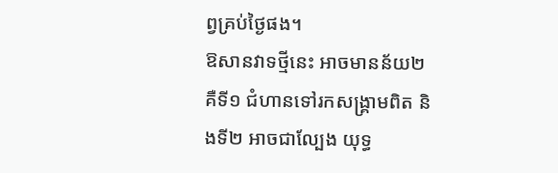ព្វគ្រប់ថ្ងៃផង។
ឱសានវាទថ្មីនេះ អាចមានន័យ២ គឺទី១ ជំហានទៅរកសង្គ្រាមពិត និងទី២ អាចជាល្បែង យុទ្ធ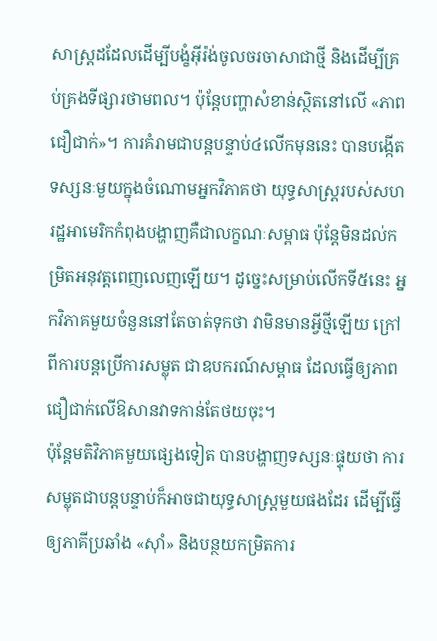សាស្ត្រដដែលដើម្បីបង្ខំអ៊ីរ៉ង់ចូលចរចាសាជាថ្មី និងដើម្បីគ្រប់គ្រងទីផ្សារថាមពល។ ប៉ុន្តែបញ្ហាសំខាន់ស្ថិតនៅលើ «ភាពជឿជាក់»។ ការគំរាមជាបន្តបន្ទាប់៤លើកមុននេះ បានបង្កើតទស្សនៈមួយក្នុងចំណោមអ្នកវិភាគថា យុទ្ធសាស្ត្ររបស់សហរដ្ឋអាមេរិកកំពុងបង្ហាញគឺជាលក្ខណៈសម្ពាធ ប៉ុន្តែមិនដល់កម្រិតអនុវត្តពេញលេញឡើយ។ ដូច្នេះសម្រាប់លើកទី៥នេះ អ្នកវិភាគមួយចំនួននៅតែចាត់ទុកថា វាមិនមានអ្វីថ្មីឡើយ ក្រៅពីការបន្តប្រើការសម្លុត ជាឧបករណ៍សម្ពាធ ដែលធ្វើឲ្យភាពជឿជាក់លើឱសានវាទកាន់តែថយចុះ។
ប៉ុន្តែមតិវិភាគមួយផ្សេងទៀត បានបង្ហាញទស្សនៈផ្ទុយថា ការសម្លុតជាបន្តបន្ទាប់ក៏អាចជាយុទ្ធសាស្ត្រមួយផងដែរ ដើម្បីធ្វើឲ្យភាគីប្រឆាំង «ស៊ាំ» និងបន្ថយកម្រិតការ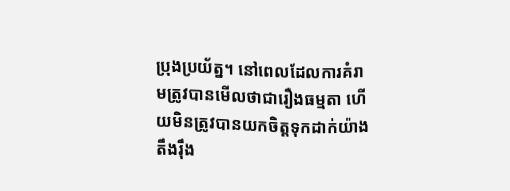ប្រុងប្រយ័ត្ន។ នៅពេលដែលការគំរាមត្រូវបានមើលថាជារឿងធម្មតា ហើយមិនត្រូវបានយកចិត្តទុកដាក់យ៉ាងតឹងរ៉ឹង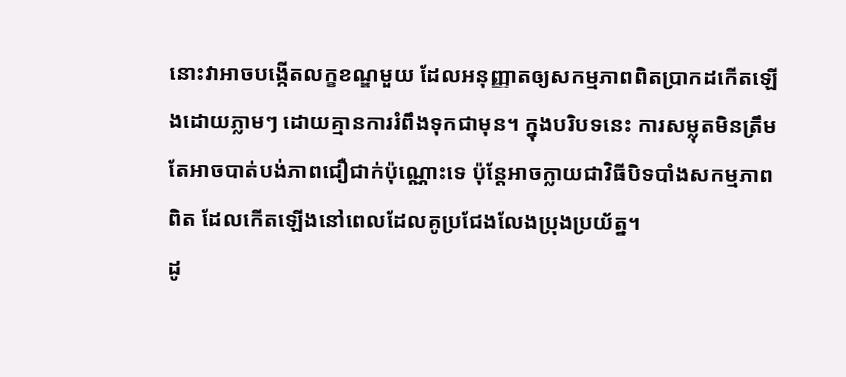នោះវាអាចបង្កើតលក្ខខណ្ឌមួយ ដែលអនុញ្ញាតឲ្យសកម្មភាពពិតប្រាកដកើតឡើងដោយភ្លាមៗ ដោយគ្មានការរំពឹងទុកជាមុន។ ក្នុងបរិបទនេះ ការសម្លុតមិនត្រឹមតែអាចបាត់បង់ភាពជឿជាក់ប៉ុណ្ណោះទេ ប៉ុន្តែអាចក្លាយជាវិធីបិទបាំងសកម្មភាពពិត ដែលកើតឡើងនៅពេលដែលគូប្រជែងលែងប្រុងប្រយ័ត្ន។
ដូ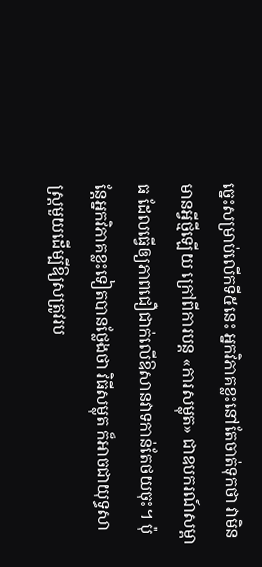ច្នេះសម្រាប់លើកទី៥នេះ អ្នកវិភាគខ្លះនៅតែចាត់ទុកថា វាមិនមានអ្វីថ្មីឡើយ ក្រៅពីការបន្ត «ការសម្លុត» ជាឧបករណ៍សម្ពាធ ដែលធ្វើឲ្យភាពជឿជាក់លើឱសានវាទកាន់តែថយចុះ។ ប៉ុន្តែអ្នកវិភាគខ្លះទៀតបានថ្លែងថា វិធីសម្លុត ក៏អាចជាយុទ្ធសាស្ត្រមួយដើម្បីឱ្យសត្រូវរប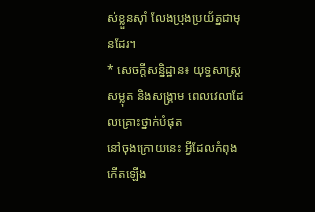ស់ខ្លួនស៊ាំ លែងប្រុងប្រយ័ត្នជាមុនដែរ។
* សេចក្តីសន្និដ្ឋាន៖ យុទ្ធសាស្ត្រសម្លុត និងសង្គ្រាម ពេលវេលាដែលគ្រោះថ្នាក់បំផុត
នៅចុងក្រោយនេះ អ្វីដែលកំពុងកើតឡើង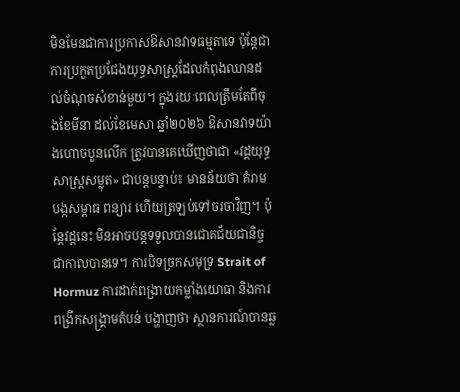មិនមែនជាការប្រកាសឱសានវាទធម្មតាទេ ប៉ុន្តែជាការប្រកួតប្រជែងយុទ្ធសាស្ត្រដែលកំពុងឈានដល់ចំណុចសំខាន់មួយ។ ក្នុងរយៈពេលត្រឹមតែពីចុងខែមីនា ដល់ខែមេសា ឆ្នាំ២០២៦ ឱសានវាទយ៉ាងហោចបួនលើក ត្រូវបានគេឃើញថាជា «វដ្តយុទ្ធសាស្ត្រសម្លុត» ជាបន្តបន្ទាប់៖ មានន័យថា គំរាម បង្កសម្ពាធ ពន្យារ ហើយត្រឡប់ទៅចរចាវិញ។ ប៉ុន្តែវដ្តនេះ មិនអាចបន្តទទួលបានជោគជ័យជានិច្ចជាកាលបានទេ។ ការបិទច្រកសមុទ្រ Strait of Hormuz ការដាក់ពង្រាយកម្លាំងយោធា និងការពង្រីកសង្គ្រាមតំបន់ បង្ហាញថា ស្ថានការណ៍បានឆ្ល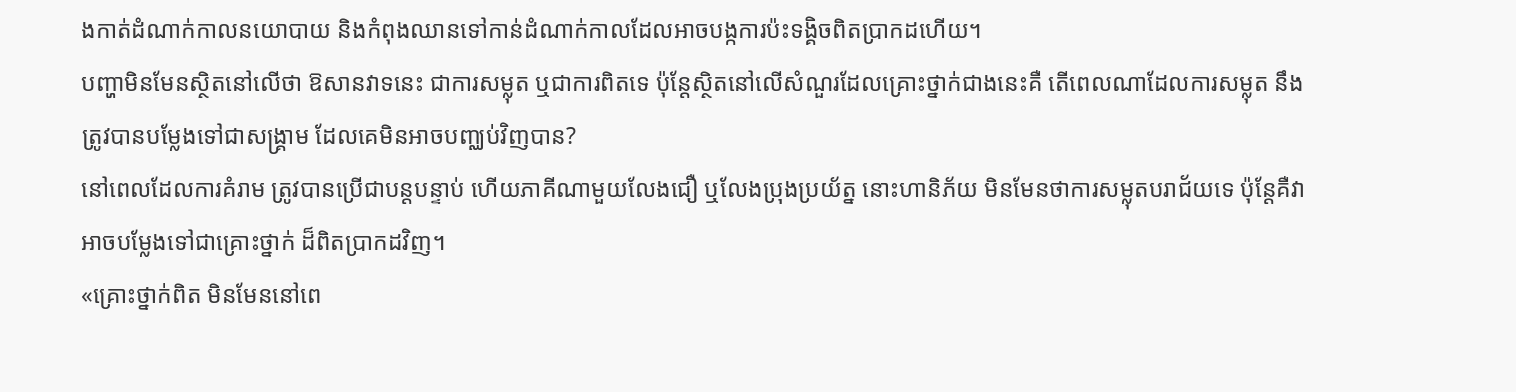ងកាត់ដំណាក់កាលនយោបាយ និងកំពុងឈានទៅកាន់ដំណាក់កាលដែលអាចបង្កការប៉ះទង្គិចពិតប្រាកដហើយ។
បញ្ហាមិនមែនស្ថិតនៅលើថា ឱសានវាទនេះ ជាការសម្លុត ឬជាការពិតទេ ប៉ុន្តែស្ថិតនៅលើសំណួរដែលគ្រោះថ្នាក់ជាងនេះគឺ តើពេលណាដែលការសម្លុត នឹងត្រូវបានបម្លែងទៅជាសង្គ្រាម ដែលគេមិនអាចបញ្ឈប់វិញបាន?
នៅពេលដែលការគំរាម ត្រូវបានប្រើជាបន្តបន្ទាប់ ហើយភាគីណាមួយលែងជឿ ឬលែងប្រុងប្រយ័ត្ន នោះហានិភ័យ មិនមែនថាការសម្លុតបរាជ័យទេ ប៉ុន្តែគឺវាអាចបម្លែងទៅជាគ្រោះថ្នាក់ ដ៏ពិតប្រាកដវិញ។
«គ្រោះថ្នាក់ពិត មិនមែននៅពេ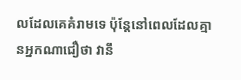លដែលគេគំរាមទេ ប៉ុន្តែនៅពេលដែលគ្មានអ្នកណាជឿថា វានឹ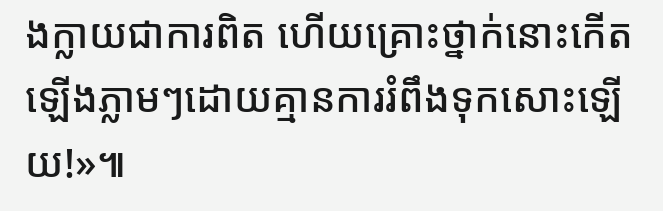ងក្លាយជាការពិត ហើយគ្រោះថ្នាក់នោះកើតឡើងភ្លាមៗដោយគ្មានការរំពឹងទុកសោះឡើយ!»៕